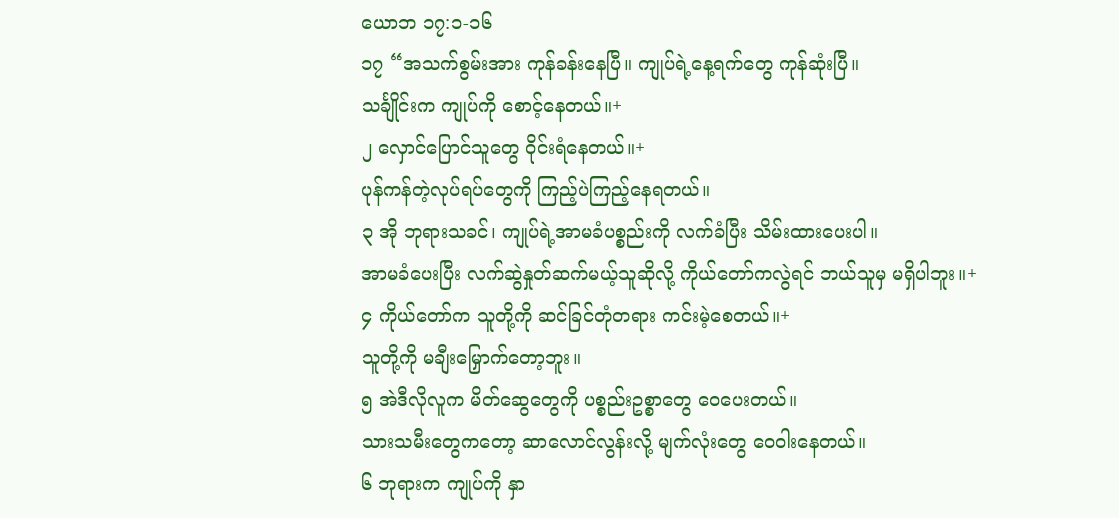ယောဘ ၁၇:၁-၁၆
၁၇ “အသက်စွမ်းအား ကုန်ခန်းနေပြီ။ ကျုပ်ရဲ့နေ့ရက်တွေ ကုန်ဆုံးပြီ။
သင်္ချိုင်းက ကျုပ်ကို စောင့်နေတယ်။+
၂ လှောင်ပြောင်သူတွေ ဝိုင်းရံနေတယ်။+
ပုန်ကန်တဲ့လုပ်ရပ်တွေကို ကြည့်ပဲကြည့်နေရတယ်။
၃ အို ဘုရားသခင်၊ ကျုပ်ရဲ့အာမခံပစ္စည်းကို လက်ခံပြီး သိမ်းထားပေးပါ။
အာမခံပေးပြီး လက်ဆွဲနှုတ်ဆက်မယ့်သူဆိုလို့ ကိုယ်တော်ကလွဲရင် ဘယ်သူမှ မရှိပါဘူး။+
၄ ကိုယ်တော်က သူတို့ကို ဆင်ခြင်တုံတရား ကင်းမဲ့စေတယ်။+
သူတို့ကို မချီးမြှောက်တော့ဘူး။
၅ အဲဒီလိုလူက မိတ်ဆွေတွေကို ပစ္စည်းဥစ္စာတွေ ဝေပေးတယ်။
သားသမီးတွေကတော့ ဆာလောင်လွန်းလို့ မျက်လုံးတွေ ဝေဝါးနေတယ်။
၆ ဘုရားက ကျုပ်ကို နှာ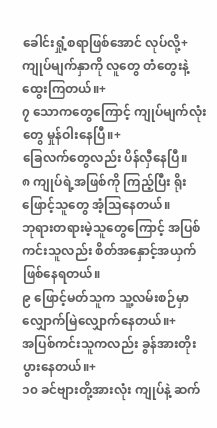ခေါင်းရှုံ့စရာဖြစ်အောင် လုပ်လို့+
ကျုပ်မျက်နှာကို လူတွေ တံတွေးနဲ့ထွေးကြတယ်။+
၇ သောကတွေကြောင့် ကျုပ်မျက်လုံးတွေ မှုန်ဝါးနေပြီ။+
ခြေလက်တွေလည်း ပိန်လှီနေပြီ။
၈ ကျုပ်ရဲ့အဖြစ်ကို ကြည့်ပြီး ရိုးဖြောင့်သူတွေ အံ့သြနေတယ်။
ဘုရားတရားမဲ့သူတွေကြောင့် အပြစ်ကင်းသူလည်း စိတ်အနှောင့်အယှက် ဖြစ်နေရတယ်။
၉ ဖြောင့်မတ်သူက သူ့လမ်းစဉ်မှာ လျှောက်မြဲလျှောက်နေတယ်။+
အပြစ်ကင်းသူကလည်း ခွန်အားတိုးပွားနေတယ်။+
၁၀ ခင်ဗျားတို့အားလုံး ကျုပ်နဲ့ ဆက်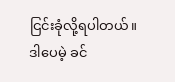ငြင်းခုံလို့ရပါတယ်။
ဒါပေမဲ့ ခင်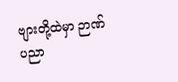ဗျားတို့ထဲမှာ ဉာဏ်ပညာ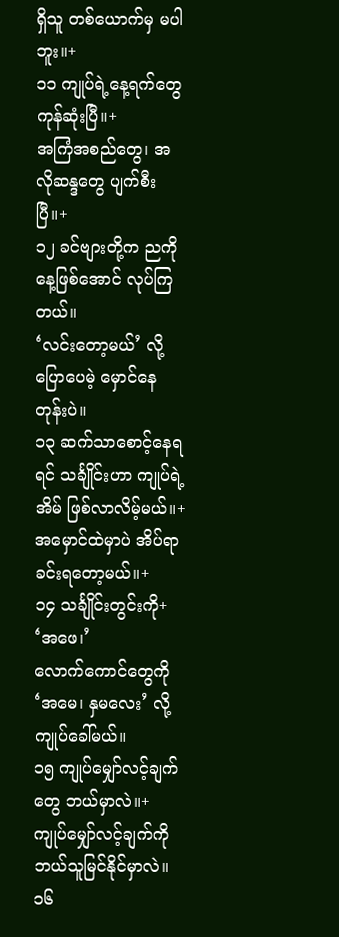ရှိသူ တစ်ယောက်မှ မပါဘူး။+
၁၁ ကျုပ်ရဲ့နေ့ရက်တွေ ကုန်ဆုံးပြီ။+
အကြံအစည်တွေ၊ အလိုဆန္ဒတွေ ပျက်စီးပြီ။+
၁၂ ခင်ဗျားတို့က ညကို နေ့ဖြစ်အောင် လုပ်ကြတယ်။
‘လင်းတော့မယ်’ လို့ ပြောပေမဲ့ မှောင်နေတုန်းပဲ။
၁၃ ဆက်သာစောင့်နေရရင် သင်္ချိုင်းဟာ ကျုပ်ရဲ့အိမ် ဖြစ်လာလိမ့်မယ်။+
အမှောင်ထဲမှာပဲ အိပ်ရာခင်းရတော့မယ်။+
၁၄ သင်္ချိုင်းတွင်းကို+ ‘အဖေ၊’
လောက်ကောင်တွေကို ‘အမေ၊ နှမလေး’ လို့ ကျုပ်ခေါ်မယ်။
၁၅ ကျုပ်မျှော်လင့်ချက်တွေ ဘယ်မှာလဲ။+
ကျုပ်မျှော်လင့်ချက်ကို ဘယ်သူမြင်နိုင်မှာလဲ။
၁၆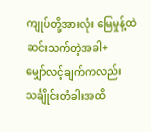ကျုပ်တို့အားလုံး မြေမှုန့်ထဲ ဆင်းသက်တဲ့အခါ+
မျှော်လင့်ချက်ကလည်း သင်္ချိုင်းတံခါးအထိ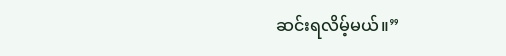ဆင်းရလိမ့်မယ်။”